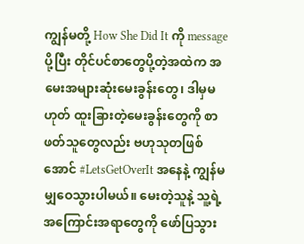ကျွန်မတို့ How She Did It ကို message ပို့ပြီး တိုင်ပင်စာတွေပို့တဲ့အထဲက အမေးအများဆုံးမေးခွန်းတွေ၊ ဒါမှမဟုတ် ထူးခြားတဲ့မေးခွန်းတွေကို စာဖတ်သူတွေလည်း ဗဟုသုတဖြစ်အောင် #LetsGetOverIt အနေနဲ့ ကျွန်မမျှဝေသွားပါမယ်။ မေးတဲ့သူနဲ့ သူ့ရဲ့အကြောင်းအရာတွေကို ဖော်ပြသွား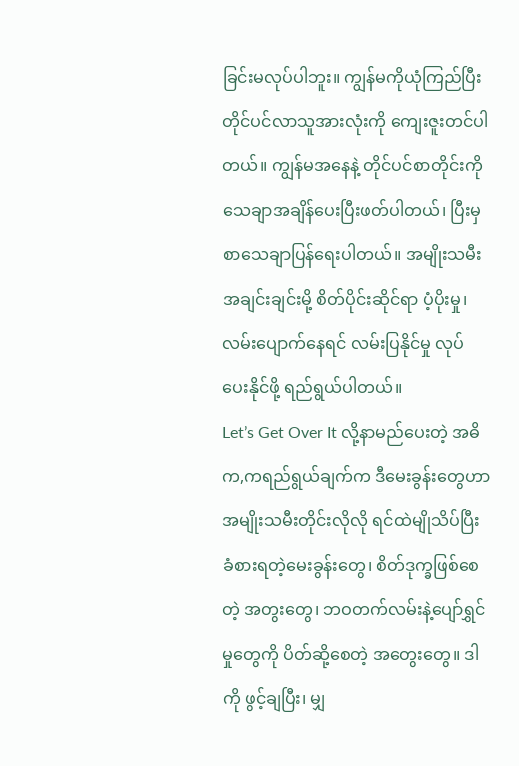ခြင်းမလုပ်ပါဘူး။ ကျွန်မကိုယုံကြည်ပြီး တိုင်ပင်လာသူအားလုံးကို ကျေးဇူးတင်ပါတယ်။ ကျွန်မအနေနဲ့ တိုင်ပင်စာတိုင်းကို သေချာအချိန်ပေးပြီးဖတ်ပါတယ်၊ ပြီးမှ စာသေချာပြန်ရေးပါတယ်။ အမျိုးသမီးအချင်းချင်းမို့ စိတ်ပိုင်းဆိုင်ရာ ပံ့ပိုးမှု၊ လမ်းပျောက်နေရင် လမ်းပြနိုင်မှု လုပ်ပေးနိုင်ဖို့ ရည်ရွယ်ပါတယ်။
Let’s Get Over It လို့နာမည်ပေးတဲ့ အဓိက,ကရည်ရွယ်ချက်က ဒီမေးခွန်းတွေဟာ အမျိုးသမီးတိုင်းလိုလို ရင်ထဲမျိုသိပ်ပြီး ခံစားရတဲ့မေးခွန်းတွေ၊ စိတ်ဒုက္ခဖြစ်စေတဲ့ အတွးတွေ၊ ဘဝတက်လမ်းနဲ့ပျော်ရွှင်မှုတွေကို ပိတ်ဆို့စေတဲ့ အတွေးတွေ။ ဒါကို ဖွင့်ချပြီး၊ မျှ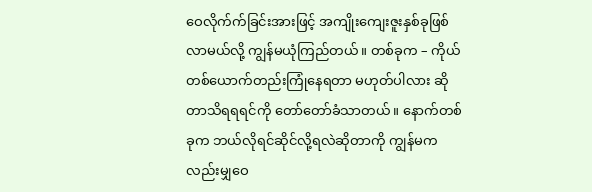ဝေလိုက်က်ခြင်းအားဖြင့် အကျိုးကျေးဇူးနှစ်ခုဖြစ်လာမယ်လို့ ကျွန်မယုံကြည်တယ်။ တစ်ခုက – ကိုယ်တစ်ယောက်တည်းကြုံနေရတာ မဟုတ်ပါလား ဆိုတာသိရရရင်ကို တော်တော်ခံသာတယ်။ နောက်တစ်ခုက ဘယ်လိုရင်ဆိုင်လို့ရလဲဆိုတာကို ကျွန်မကလည်းမျှဝေ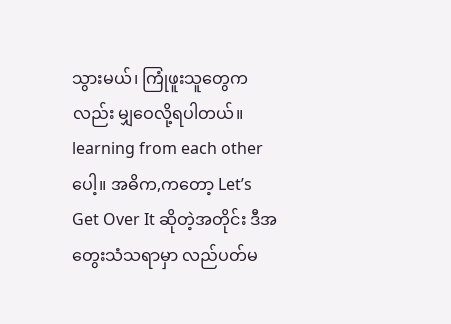သွားမယ်၊ ကြုံဖူးသူတွေကလည်း မျှဝေလို့ရပါတယ်။ learning from each other ပေါ့။ အဓိက,ကတော့ Let’s Get Over It ဆိုတဲ့အတိုင်း ဒီအတွေးသံသရာမှာ လည်ပတ်မ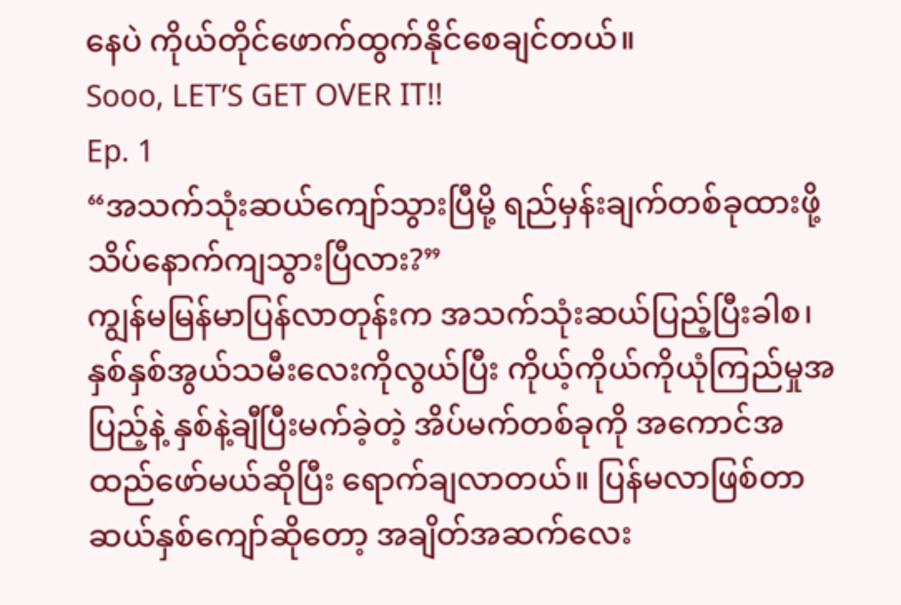နေပဲ ကိုယ်တိုင်ဖောက်ထွက်နိုင်စေချင်တယ်။
Sooo, LET’S GET OVER IT!!
Ep. 1
“အသက်သုံးဆယ်ကျော်သွားပြီမို့ ရည်မှန်းချက်တစ်ခုထားဖို့ သိပ်နောက်ကျသွားပြီလား?”
ကျွန်မမြန်မာပြန်လာတုန်းက အသက်သုံးဆယ်ပြည့်ပြီးခါစ၊ နှစ်နှစ်အွယ်သမီးလေးကိုလွယ်ပြီး ကိုယ့်ကိုယ်ကိုယုံကြည်မှုအပြည့်နဲ့ နှစ်နဲ့ချီပြီးမက်ခဲ့တဲ့ အိပ်မက်တစ်ခုကို အကောင်အထည်ဖော်မယ်ဆိုပြီး ရောက်ချလာတယ်။ ပြန်မလာဖြစ်တာ ဆယ်နှစ်ကျော်ဆိုတော့ အချိတ်အဆက်လေး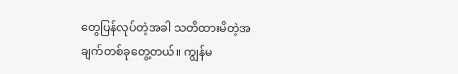တွေပြန်လုပ်တဲ့အခါ သတိထားမိတဲ့အချက်တစ်ခုတွေ့တယ်။ ကျွန်မ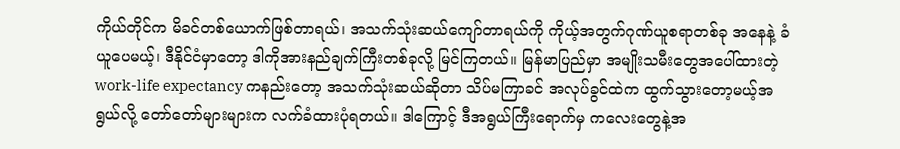ကိုယ်တိုင်က မိခင်တစ်ယောက်ဖြစ်တာရယ်၊ အသက်သုံးဆယ်ကျော်တာရယ်ကို ကိုယ့်အတွက်ဂုဏ်ယူစရာတစ်ခု အနေနဲ့ ခံယူပေမယ့်၊ ဒီနိုင်ငံမှာတော့ ဒါကိုအားနည်ချက်ကြီးတစ်ခုလို့ မြင်ကြတယ်။ မြန်မာပြည်မှာ အမျိုးသမီးတွေအပေါ်ထားတဲ့ work-life expectancy ကနည်းတော့ အသက်သုံးဆယ်ဆိုတာ သိပ်မကြာခင် အလုပ်ခွင်ထဲက ထွက်သွားတော့မယ့်အရွယ်လို့ တော်တော်များများက လက်ခံထားပုံရတယ်။ ဒါကြောင့် ဒီအရွယ်ကြီးရောက်မှ ကလေးတွေနဲ့အ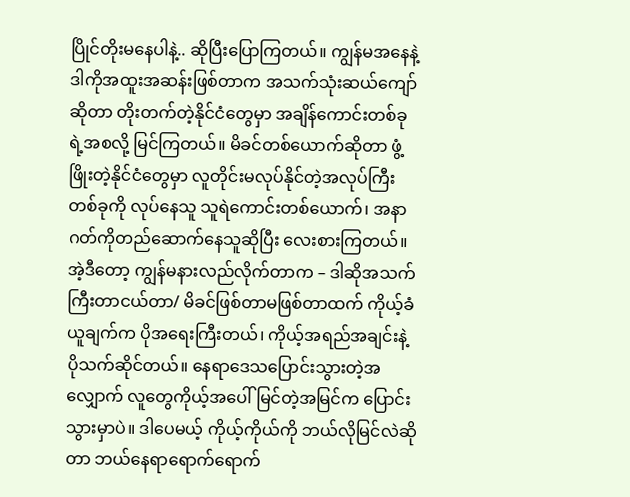ပြိုင်တိုးမနေပါနဲ့.. ဆိုပြီးပြောကြတယ်။ ကျွန်မအနေနဲ့ ဒါကိုအထူးအဆန်းဖြစ်တာက အသက်သုံးဆယ်ကျော်ဆိုတာ တိုးတက်တဲ့နိုင်ငံတွေမှာ အချိန်ကောင်းတစ်ခုရဲ့အစလို့ မြင်ကြတယ်။ မိခင်တစ်ယောက်ဆိုတာ ဖွံ့ဖြိုးတဲ့နိုင်ငံတွေမှာ လူတိုင်းမလုပ်နိုင်တဲ့အလုပ်ကြီးတစ်ခုကို လုပ်နေသူ သူရဲကောင်းတစ်ယောက်၊ အနာဂတ်ကိုတည်ဆောက်နေသူဆိုပြီး လေးစားကြတယ်။ အဲ့ဒီတော့ ကျွန်မနားလည်လိုက်တာက – ဒါဆိုအသက်ကြီးတာငယ်တာ/ မိခင်ဖြစ်တာမဖြစ်တာထက် ကိုယ့်ခံယူချက်က ပိုအရေးကြီးတယ်၊ ကိုယ့်အရည်အချင်းနဲ့ ပိုသက်ဆိုင်တယ်။ နေရာဒေသပြောင်းသွားတဲ့အလျှောက် လူတွေကိုယ့်အပေါ်မြင်တဲ့အမြင်က ပြောင်းသွားမှာပဲ။ ဒါပေမယ့် ကိုယ့်ကိုယ်ကို ဘယ်လိုမြင်လဲဆိုတာ ဘယ်နေရာရောက်ရောက်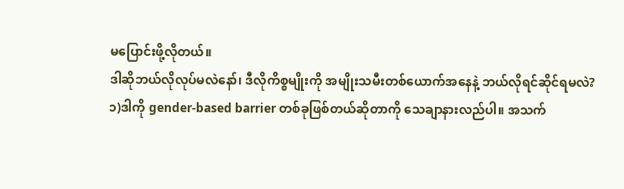မပြောင်းဖို့လိုတယ်။
ဒါဆိုဘယ်လိုလုပ်မလဲနော်၊ ဒီလိုကိစ္စမျိုးကို အမျိုးသမီးတစ်ယောက်အနေနဲ့ ဘယ်လိုရင်ဆိုင်ရမလဲ?
၁)ဒါကို gender-based barrier တစ်ခုဖြစ်တယ်ဆိုတာကို သေချာနားလည်ပါ။ အသက်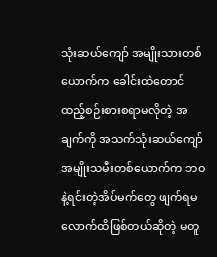သုံးဆယ်ကျော် အမျိုးသားတစ်ယောက်က ခေါင်းထဲတောင် ထည့်စဉ်းစားစရာမလိုတဲ့ အချက်ကို အသက်သုံးဆယ်ကျော် အမျိုးသမီးတစ်ယောက်က ဘဝနဲ့ရင်းတဲ့အိပ်မက်တွေ ဖျက်ရမလောက်ထိဖြစ်တယ်ဆိုတဲ့ မတူ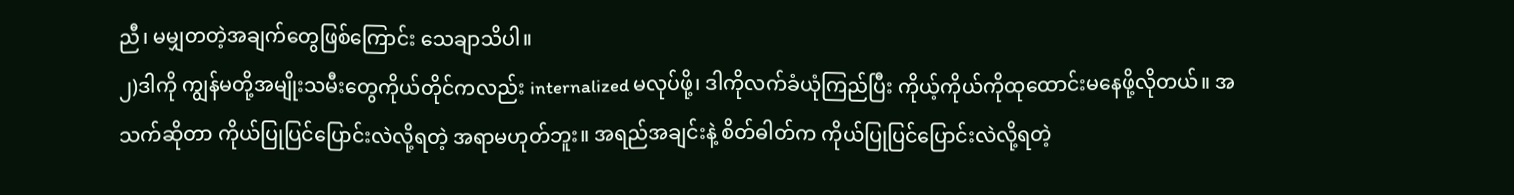ညီ၊ မမျှတတဲ့အချက်တွေဖြစ်ကြောင်း သေချာသိပါ။
၂)ဒါကို ကျွန်မတို့အမျိုးသမီးတွေကိုယ်တိုင်ကလည်း internalized မလုပ်ဖို့၊ ဒါကိုလက်ခံယုံကြည်ပြီး ကိုယ့်ကိုယ်ကိုထုထောင်းမနေဖို့လိုတယ်။ အသက်ဆိုတာ ကိုယ်ပြုပြင်ပြောင်းလဲလို့ရတဲ့ အရာမဟုတ်ဘူး။ အရည်အချင်းနဲ့ စိတ်ဓါတ်က ကိုယ်ပြုပြင်ပြောင်းလဲလို့ရတဲ့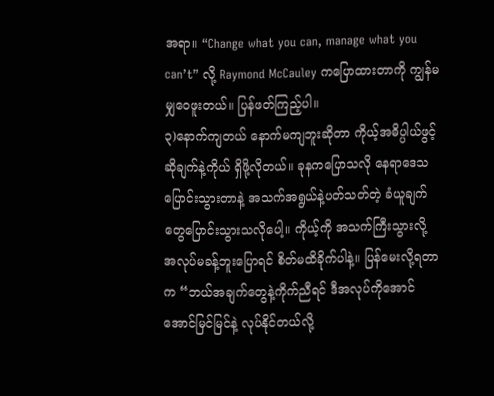အရာ။ “Change what you can, manage what you can’t” လို့ Raymond McCauley ကပြောထားတာကို ကျွန်မမျှဝေဖူးတယ်။ ပြန်ဖတ်ကြည့်ပါ။
၃)နောက်ကျတယ် နောက်မကျဘူးဆိုတာ ကိုယ့်အဓိပ္ပါယ်ဖွင့်ဆိုချက်နဲ့ကိုယ် ရှိဖို့လိုတယ်။ ခုနကပြောသလို နေရာဒေသပြောင်းသွားတာနဲ့ အသက်အရွယ်နဲ့ပတ်သတ်တဲ့ ခံယူချက်တွေပြောင်းသွားသလိုပေါ့။ ကိုယ့်ကို အသက်ကြီးသွားလို့ အလုပ်မခန့်ဘူးပြောရင် စိတ်မထိခိုက်ပါနဲ့။ ပြန်မေးလို့ရတာက “ဘယ်အချက်တွေနဲ့ကိုက်ညီရင် ဒီအလုပ်ကိုအောင်အောင်မြင်မြင်နဲ့ လုပ်နိုင်တယ်လို့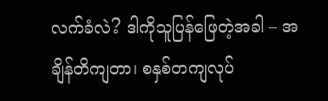လက်ခံလဲ? ဒါကိုသူပြန်ဖြေတဲ့အခါ – အချိန်တိကျတာ၊ စနှစ်တကျလုပ်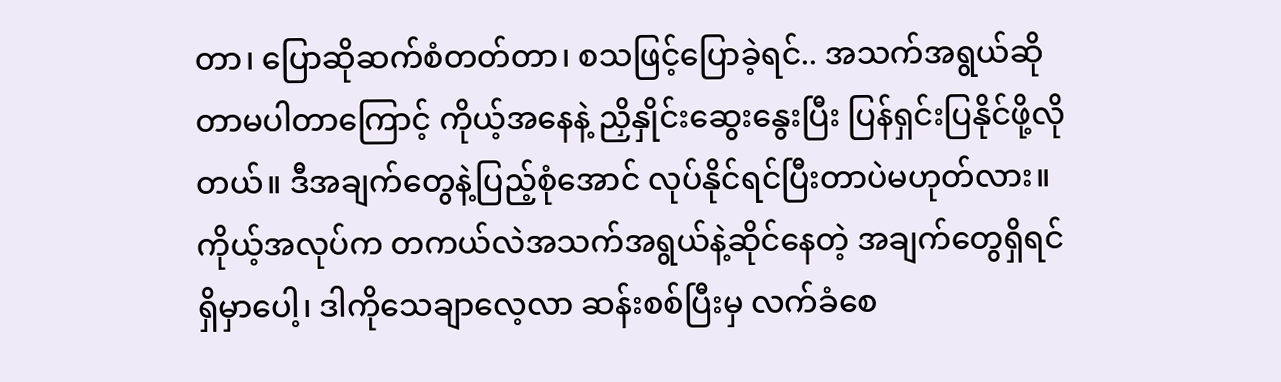တာ၊ ပြောဆိုဆက်စံတတ်တာ၊ စသဖြင့်ပြောခဲ့ရင်.. အသက်အရွယ်ဆိုတာမပါတာကြောင့် ကိုယ့်အနေနဲ့ ညှိနှိုင်းဆွေးနွေးပြီး ပြန်ရှင်းပြနိုင်ဖို့လိုတယ်။ ဒီအချက်တွေနဲ့ပြည့်စုံအောင် လုပ်နိုင်ရင်ပြီးတာပဲမဟုတ်လား။ ကိုယ့်အလုပ်က တကယ်လဲအသက်အရွယ်နဲ့ဆိုင်နေတဲ့ အချက်တွေရှိရင်ရှိမှာပေါ့၊ ဒါကိုသေချာလေ့လာ ဆန်းစစ်ပြီးမှ လက်ခံစေ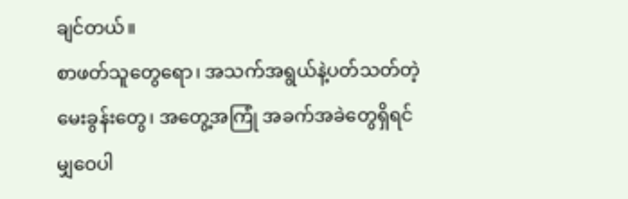ချင်တယ်။
စာဖတ်သူတွေရော၊ အသက်အရွယ်နဲ့ပတ်သတ်တဲ့ မေးခွန်းတွေ၊ အတွေ့အကြုံ အခက်အခဲတွေရှိရင် မျှဝေပါ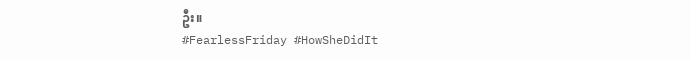ဦး။
#FearlessFriday #HowSheDidIt